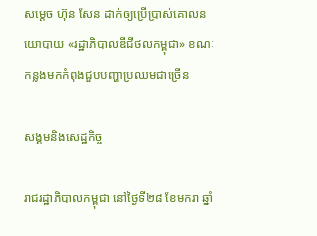សម្តេច ហ៊ុន សែន ដាក់ឲ្យប្រើប្រាស់គោលនយោបាយ «រដ្ឋាភិបាលឌីជីថលកម្ពុជា» ខណៈកន្លងមកកំពុងជួបបញ្ហាប្រឈមជាច្រើន

សង្គមនិងសេដ្ឋកិច្ច

រាជរដ្ឋាភិបាលកម្ពុជា នៅថ្ងៃទី២៨ ខែមករា ឆ្នាំ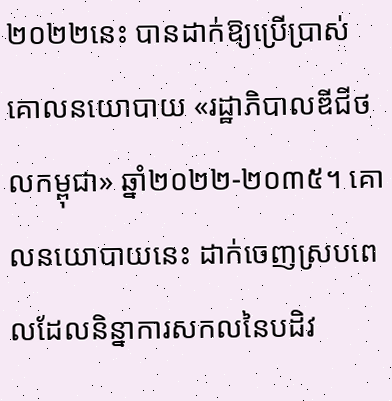២០២២នេះ បានដាក់ឱ្យប្រើប្រាស់គោលនយោបាយ «រដ្ឋាភិបាលឌីជីថលកម្ពុជា» ឆ្នាំ២០២២-២០៣៥។ គោលនយោបាយនេះ ដាក់ចេញស្របពេលដែលនិន្នាការសកលនៃបដិវ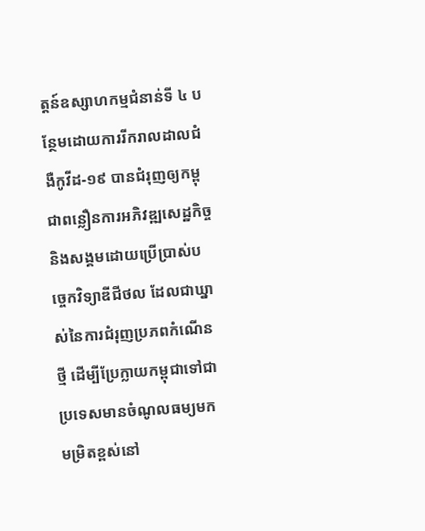ត្តន៍ឧស្សាហកម្មជំនាន់ទី ៤ បន្ថែមដោយការរីករាលដាលជំងឺកូវីដ-១៩ បានជំរុញឲ្យកម្ពុជាពន្លឿនការអភិវឌ្ឍសេដ្ឋកិច្ចនិងសង្គមដោយប្រើប្រាស់បច្ចេកវិទ្យាឌីជីថល ដែលជាឃ្នាស់នៃការជំរុញប្រភពកំណើនថ្មី ដើម្បីប្រែក្លាយកម្ពុជាទៅជាប្រទេសមានចំណូលធម្យមកមម្រិតខ្ពស់នៅ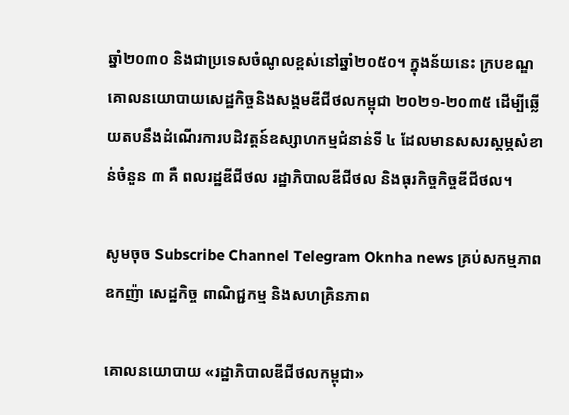ឆ្នាំ២០៣០ និងជាប្រទេសចំណូលខ្ពស់នៅឆ្នាំ២០៥០។ ក្នុងន័យនេះ ក្របខណ្ឌគោលនយោបាយសេដ្ឋកិច្ចនិងសង្គមឌីជីថលកម្ពុជា ២០២១-២០៣៥ ដើម្បីឆ្លើយតបនឹងដំណើរការបដិវត្តន៍ឧស្សាហកម្មជំនាន់ទី ៤ ដែលមានសសរស្តម្ភសំខាន់ចំនួន ៣ គឺ ពលរដ្ឋឌីជីថល រដ្ឋាភិបាលឌីជីថល និងធុរកិច្ចកិច្ចឌីជីថល។

សូមចុច Subscribe Channel Telegram Oknha news គ្រប់សកម្មភាពឧកញ៉ា សេដ្ឋកិច្ច ពាណិជ្ជកម្ម និងសហគ្រិនភាព

គោលនយោបាយ «រដ្ឋាភិបាលឌីជីថលកម្ពុជា»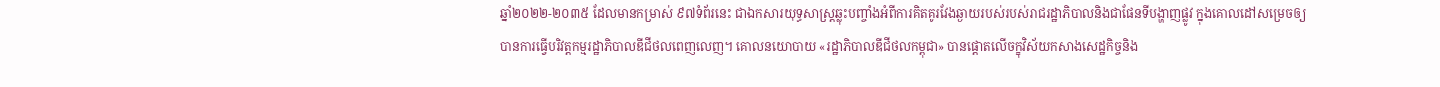ឆ្នាំ២០២២-២០៣៥ ដែលមានកម្រាស់ ៩៧ទំព័រនេះ ជាឯកសារយុទ្ធសាស្រ្តឆ្លុះបញ្ចាំងអំពីការគិតគូរវែងឆ្ងាយរបស់របស់រាជរដ្ឋាភិបាលនិងជាផែនទីបង្ហាញផ្លូវ ក្នុងគោលដៅសម្រេចឲ្យបានការធ្វើបរិវត្តកម្មរដ្ឋាភិបាលឌីជីថលពេញលេញ។ គោលនយោបាយ «រដ្ឋាភិបាលឌីជីថលកម្ពុជា» បានផ្តោតលើចក្ខុវិស័យកសាងសេដ្ឋកិច្ចនិង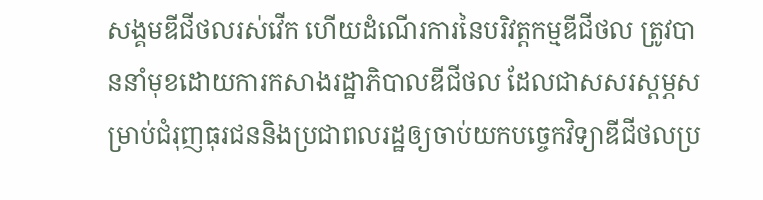សង្គមឌីជីថលរស់វើក ហើយដំណើរការនៃបរិវត្តកម្មឌីជីថល ត្រូវបាននាំមុខដោយការកសាងរដ្ឋាភិបាលឌីជីថល ដែលជាសសរស្តម្ភសម្រាប់ជំរុញធុរជននិងប្រជាពលរដ្ឋឲ្យចាប់យកបច្ចេកវិទ្យាឌីជីថលប្រ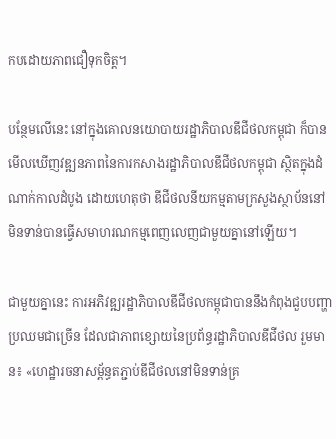កបដោយភាពជឿទុកចិត្ត។

បន្ថែមលើនេះ នៅក្នុងគោលនយោបាយរដ្ឋាភិបាលឌីជីថលកម្ពុជា ក៏បានមើលឃើញវឌ្ឍនភាពនៃការកសាងរដ្ឋាភិបាលឌីជីថលកម្ពុជា ស្ថិតក្នុងដំណាក់កាលដំបូង ដោយហេតុថា ឌីជីថលនីយកម្មតាមក្រសួងស្ថាប័ននៅមិនទាន់បានធ្វើសមាហរណកម្មពេញលេញជាមួយគ្នានៅឡើយ។

ជាមួយគ្នានេះ ការអភិវឌ្ឍរដ្ឋាភិបាលឌីជីថលកម្ពុជាបាននឹងកំពុងជួបបញ្ហាប្រឈមជាច្រើន ដែលជាភាពខ្សោយនៃប្រព័ន្ធរដ្ឋាភិបាលឌីជីថល រួមមាន៖ «ហេដ្ឋារចនាសម្ព័ន្ធតភ្ជាប់ឌីជីថលនៅមិនទាន់គ្រ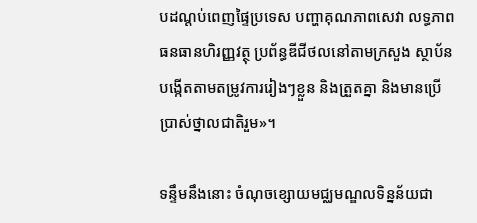បដណ្តប់ពេញផ្ទៃប្រទេស បញ្ហាគុណភាពសេវា លទ្ធភាពធនធានហិរញ្ញវត្ថុ ប្រព័ន្ធឌីជីថលនៅតាមក្រសួង ស្ថាប័នបង្កើតតាមតម្រូវការរៀងៗខ្លួន និងត្រួតគ្នា និងមានប្រើប្រាស់ថ្នាលជាតិរួម»។

ទន្ទឹមនឹងនោះ ចំណុចខ្សោយមជ្ឈមណ្ឌលទិន្នន័យជា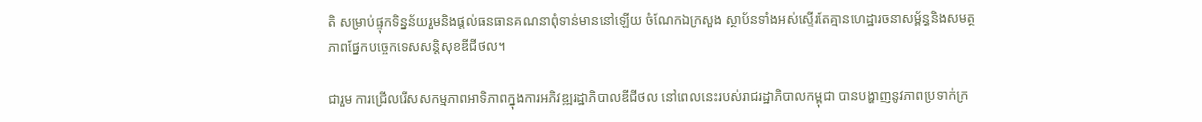តិ សម្រាប់ផ្ទុកទិន្នន័យរួមនិងផ្តល់ធនធានគណនាពុំទាន់មាននៅឡើយ ចំណែកឯក្រសួង ស្ថាប័នទាំងអស់ស្ទើរតែគ្មានហេដ្ឋារចនាសម្ព័ន្ធនិងសមត្ថភាពផ្នែកបច្ចេកទេសសន្តិសុខឌីជីថល។

ជារួម ការជ្រើលរើសសកម្មភាពអាទិភាពក្នុងការអភិវឌ្ឍរដ្ឋាភិបាលឌីជីថល នៅពេលនេះរបស់រាជរដ្ឋាភិបាលកម្ពុជា បានបង្ហាញនូវភាពប្រទាក់ក្រ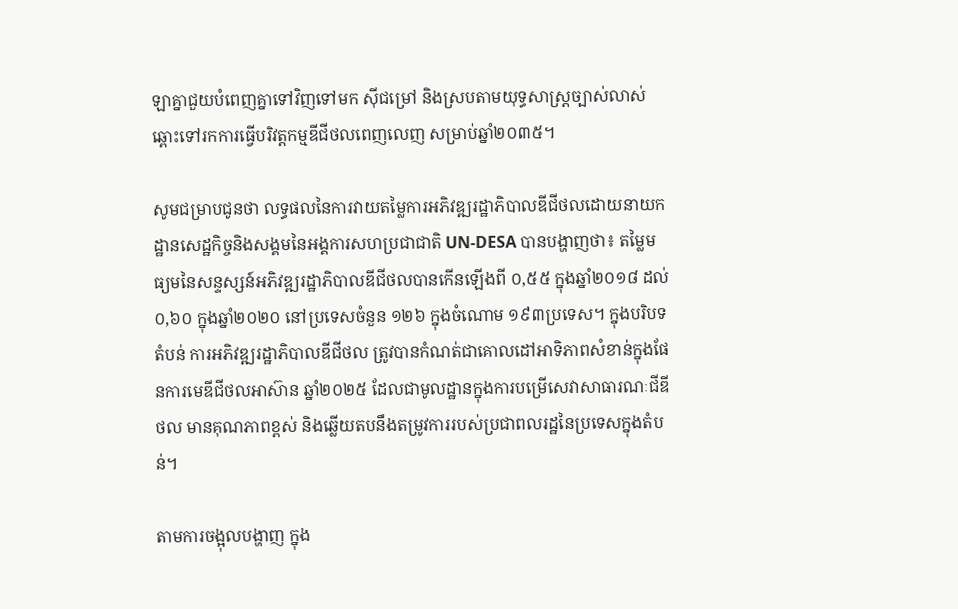ឡាគ្នាជួយបំពេញគ្នាទៅវិញទៅមក ស៊ីជម្រៅ និងស្របតាមយុទ្ធសាស្រ្តច្បាស់លាស់ ឆ្ពោះទៅរកការធ្វើបរិវត្តកម្មឌីជីថលពេញលេញ សម្រាប់ឆ្នាំ២០៣៥។

សូមជម្រាបជូនថា លទ្ធផលនៃការវាយតម្លៃការអភិវឌ្ឍរដ្ឋាភិបាលឌីជីថលដោយនាយកដ្ឋានសេដ្ឋកិច្ចនិងសង្គមនៃអង្គការសហប្រជាជាតិ UN-DESA បានបង្ហាញថា៖ តម្លៃមធ្យមនៃសន្ទស្សន៍អភិវឌ្ឍរដ្ឋាភិបាលឌីជីថលបានកើនឡើងពី ០,៥៥ ក្នុងឆ្នាំ២០១៨ ដល់ ០,៦០ ក្នុងឆ្នាំ២០២០ នៅប្រទេសចំនួន ១២៦ ក្នុងចំណោម ១៩៣ប្រទេស។ ក្នុងបរិបទតំបន់ ការអភិវឌ្ឍរដ្ឋាភិបាលឌីជីថល ត្រូវបានកំណត់ជាគោលដៅអាទិភាពសំខាន់ក្នុងផែនការមេឌីជីថលអាស៊ាន ឆ្នាំ២០២៥ ដែលជាមូលដ្ឋានក្នុងការបម្រើសេវាសាធារណៈជីឌីថល មានគុណភាពខ្ពស់ និងឆ្លើយតបនឹងតម្រូវការរបស់ប្រជាពលរដ្ឋនៃប្រទេសក្នុងតំបន់។

តាមការចង្អុលបង្ហាញ ក្នុង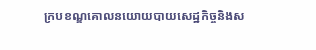ក្របខណ្ឌគោលនយោយបាយសេដ្ឋកិច្ចនិងស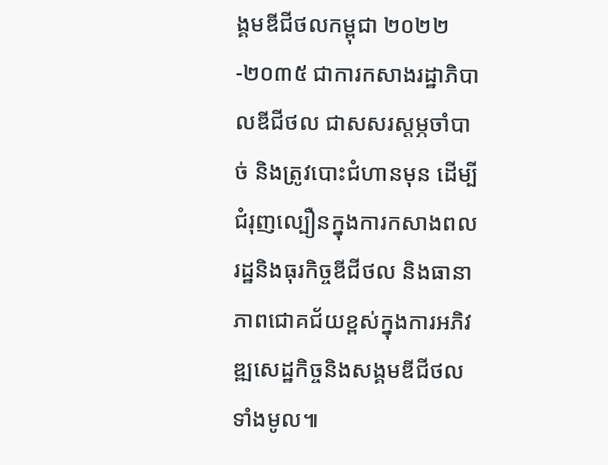ង្គមឌីជីថលកម្ពុជា ២០២២-២០៣៥ ជាការកសាងរដ្ឋាភិបាលឌីជីថល ជាសសរស្តម្ភចាំបាច់ និងត្រូវបោះជំហានមុន ដើម្បីជំរុញល្បឿនក្នុងការកសាងពលរដ្ឋនិងធុរកិច្ចឌីជីថល និងធានាភាពជោគជ័យខ្ពស់ក្នុងការអភិវឌ្ឍសេដ្ឋកិច្ចនិងសង្គមឌីជីថលទាំងមូល៕